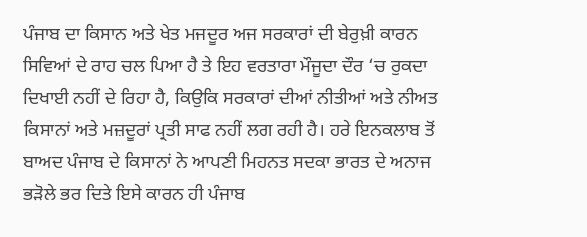ਪੰਜਾਬ ਦਾ ਕਿਸਾਨ ਅਤੇ ਖੇਤ ਮਜਦੂਰ ਅਜ ਸਰਕਾਰਾਂ ਦੀ ਬੇਰੁਖ਼ੀ ਕਾਰਨ ਸਿਵਿਆਂ ਦੇ ਰਾਹ ਚਲ ਪਿਆ ਹੈ ਤੇ ਇਹ ਵਰਤਾਰਾ ਮੌਜੂਦਾ ਦੌਰ ‘ਚ ਰੁਕਦਾ ਦਿਖਾਈ ਨਹੀਂ ਦੇ ਰਿਹਾ ਹੈ, ਕਿਉਕਿ ਸਰਕਾਰਾਂ ਦੀਆਂ ਨੀਤੀਆਂ ਅਤੇ ਨੀਅਤ ਕਿਸਾਨਾਂ ਅਤੇ ਮਜ਼ਦੂਰਾਂ ਪ੍ਰਤੀ ਸਾਫ ਨਹੀਂ ਲਗ ਰਹੀ ਹੈ। ਹਰੇ ਇਨਕਲਾਬ ਤੋਂ ਬਾਅਦ ਪੰਜਾਬ ਦੇ ਕਿਸਾਨਾਂ ਨੇ ਆਪਣੀ ਮਿਹਨਤ ਸਦਕਾ ਭਾਰਤ ਦੇ ਅਨਾਜ ਭੜੋਲੇ ਭਰ ਦਿਤੇ ਇਸੇ ਕਾਰਨ ਹੀ ਪੰਜਾਬ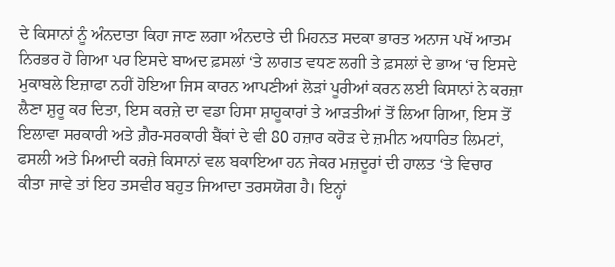ਦੇ ਕਿਸਾਨਾਂ ਨੂੰ ਅੰਨਦਾਤਾ ਕਿਹਾ ਜਾਣ ਲਗਾ ਅੰਨਦਾਤੇ ਦੀ ਮਿਹਨਤ ਸਦਕਾ ਭਾਰਤ ਅਨਾਜ ਪਖੋਂ ਆਤਮ ਨਿਰਭਰ ਹੋ ਗਿਆ ਪਰ ਇਸਦੇ ਬਾਅਦ ਫ਼ਸਲਾਂ ‘ਤੇ ਲਾਗਤ ਵਧਣ ਲਗੀ ਤੇ ਫ਼ਸਲਾਂ ਦੇ ਭਾਅ ‘ਚ ਇਸਦੇ ਮੁਕਾਬਲੇ ਇਜ਼ਾਫਾ ਨਹੀਂ ਹੋਇਆ ਜਿਸ ਕਾਰਨ ਆਪਣੀਆਂ ਲੋੜਾਂ ਪੂਰੀਆਂ ਕਰਨ ਲਈ ਕਿਸਾਨਾਂ ਨੇ ਕਰਜ਼ਾ ਲੈਣਾ ਸ਼ੁਰੂ ਕਰ ਦਿਤਾ, ਇਸ ਕਰਜ਼ੇ ਦਾ ਵਡਾ ਹਿਸਾ ਸ਼ਾਹੂਕਾਰਾਂ ਤੇ ਆੜਤੀਆਂ ਤੋਂ ਲਿਆ ਗਿਆ, ਇਸ ਤੋਂ ਇਲਾਵਾ ਸਰਕਾਰੀ ਅਤੇ ਗ਼ੈਰ-ਸਰਕਾਰੀ ਬੈਂਕਾਂ ਦੇ ਵੀ 80 ਹਜ਼ਾਰ ਕਰੋੜ ਦੇ ਜ਼ਮੀਨ ਅਧਾਰਿਤ ਲਿਮਟਾਂ, ਫਸਲੀ ਅਤੇ ਮਿਆਦੀ ਕਰਜ਼ੇ ਕਿਸਾਨਾਂ ਵਲ ਬਕਾਇਆ ਹਨ ਜੇਕਰ ਮਜ਼ਦੂਰਾਂ ਦੀ ਹਾਲਤ ‘ਤੇ ਵਿਚਾਰ ਕੀਤਾ ਜਾਵੇ ਤਾਂ ਇਹ ਤਸਵੀਰ ਬਹੁਤ ਜਿਆਦਾ ਤਰਸਯੋਗ ਹੈ। ਇਨ੍ਹਾਂ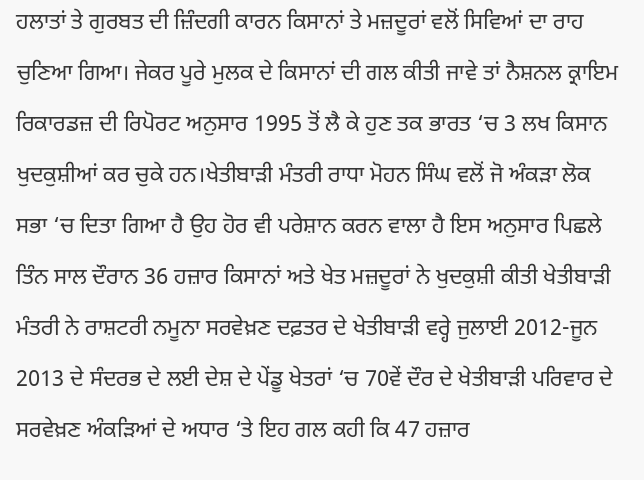ਹਲਾਤਾਂ ਤੇ ਗੁਰਬਤ ਦੀ ਜ਼ਿੰਦਗੀ ਕਾਰਨ ਕਿਸਾਨਾਂ ਤੇ ਮਜ਼ਦੂਰਾਂ ਵਲੋਂ ਸਿਵਿਆਂ ਦਾ ਰਾਹ ਚੁਣਿਆ ਗਿਆ। ਜੇਕਰ ਪੂਰੇ ਮੁਲਕ ਦੇ ਕਿਸਾਨਾਂ ਦੀ ਗਲ ਕੀਤੀ ਜਾਵੇ ਤਾਂ ਨੈਸ਼ਨਲ ਕ੍ਰਾਇਮ ਰਿਕਾਰਡਜ਼ ਦੀ ਰਿਪੋਰਟ ਅਨੁਸਾਰ 1995 ਤੋਂ ਲੈ ਕੇ ਹੁਣ ਤਕ ਭਾਰਤ ‘ਚ 3 ਲਖ ਕਿਸਾਨ ਖੁਦਕੁਸ਼ੀਆਂ ਕਰ ਚੁਕੇ ਹਨ।ਖੇਤੀਬਾੜੀ ਮੰਤਰੀ ਰਾਧਾ ਮੋਹਨ ਸਿੰਘ ਵਲੋਂ ਜੋ ਅੰਕੜਾ ਲੋਕ ਸਭਾ ‘ਚ ਦਿਤਾ ਗਿਆ ਹੈ ਉਹ ਹੋਰ ਵੀ ਪਰੇਸ਼ਾਨ ਕਰਨ ਵਾਲਾ ਹੈ ਇਸ ਅਨੁਸਾਰ ਪਿਛਲੇ ਤਿੰਨ ਸਾਲ ਦੌਰਾਨ 36 ਹਜ਼ਾਰ ਕਿਸਾਨਾਂ ਅਤੇ ਖੇਤ ਮਜ਼ਦੂਰਾਂ ਨੇ ਖੁਦਕੁਸ਼ੀ ਕੀਤੀ ਖੇਤੀਬਾੜੀ ਮੰਤਰੀ ਨੇ ਰਾਸ਼ਟਰੀ ਨਮੂਨਾ ਸਰਵੇਖ਼ਣ ਦਫ਼ਤਰ ਦੇ ਖੇਤੀਬਾੜੀ ਵਰ੍ਹੇ ਜੁਲਾਈ 2012-ਜੂਨ 2013 ਦੇ ਸੰਦਰਭ ਦੇ ਲਈ ਦੇਸ਼ ਦੇ ਪੇਂਡੂ ਖੇਤਰਾਂ ‘ਚ 70ਵੇਂ ਦੌਰ ਦੇ ਖੇਤੀਬਾੜੀ ਪਰਿਵਾਰ ਦੇ ਸਰਵੇਖ਼ਣ ਅੰਕੜਿਆਂ ਦੇ ਅਧਾਰ ‘ਤੇ ਇਹ ਗਲ ਕਹੀ ਕਿ 47 ਹਜ਼ਾਰ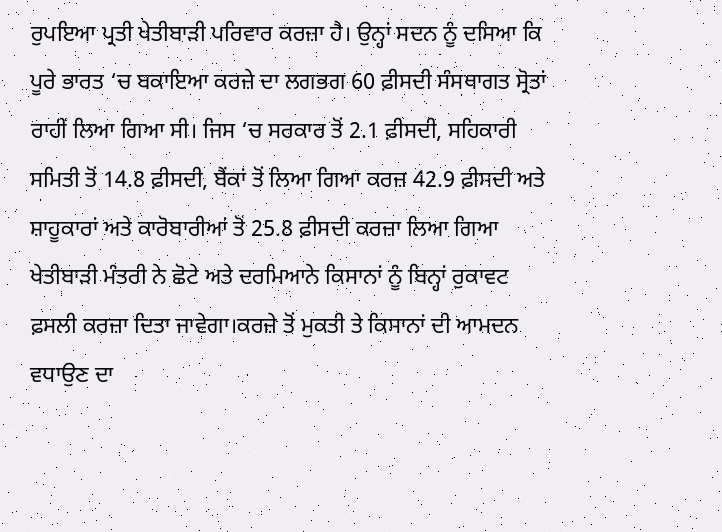ਰੁਪਇਆ ਪ੍ਰਤੀ ਖੇਤੀਬਾੜੀ ਪਰਿਵਾਰ ਕਰਜ਼ਾ ਹੈ। ਉਨ੍ਹਾਂ ਸਦਨ ਨੂੰ ਦਸਿਆ ਕਿ ਪੂਰੇ ਭਾਰਤ ‘ਚ ਬਕਾਇਆ ਕਰਜ਼ੇ ਦਾ ਲਗਭਗ 60 ਫ਼ੀਸਦੀ ਸੰਸਥਾਗਤ ਸ੍ਰੋਤਾਂ ਰਾਹੀਂ ਲਿਆ ਗਿਆ ਸੀ। ਜਿਸ ‘ਚ ਸਰਕਾਰ ਤੋਂ 2.1 ਫ਼ੀਸਦੀ, ਸਹਿਕਾਰੀ ਸਮਿਤੀ ਤੋਂ 14.8 ਫ਼ੀਸਦੀ, ਬੈਂਕਾਂ ਤੋਂ ਲਿਆ ਗਿਆ ਕਰਜ਼ 42.9 ਫ਼ੀਸਦੀ ਅਤੇ ਸ਼ਾਹੂਕਾਰਾਂ ਅਤੇ ਕਾਰੋਬਾਰੀਆਂ ਤੋਂ 25.8 ਫ਼ੀਸਦੀ ਕਰਜ਼ਾ ਲਿਆ ਗਿਆ ਖੇਤੀਬਾੜੀ ਮੰਤਰੀ ਨੇ ਛੋਟੇ ਅਤੇ ਦਰਮਿਆਨੇ ਕਿਸਾਨਾਂ ਨੂੰ ਬਿਨ੍ਹਾਂ ਰੁਕਾਵਟ ਫ਼ਸਲੀ ਕਰਜ਼ਾ ਦਿਤਾ ਜਾਵੇਗਾ।ਕਰਜ਼ੇ ਤੋਂ ਮੁਕਤੀ ਤੇ ਕਿਸਾਨਾਂ ਦੀ ਆਮਦਨ ਵਧਾਉਣ ਦਾ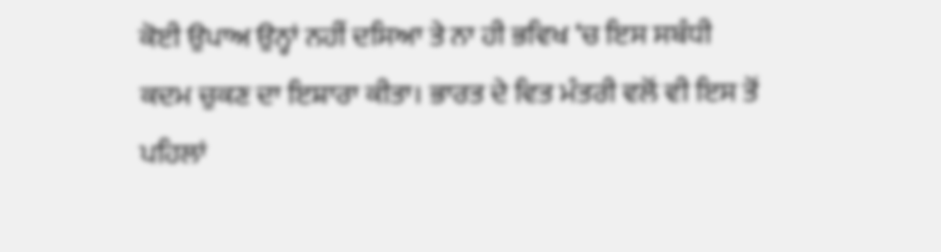ਕੋਈ ਉਪਾਅ ਉਨ੍ਹਾਂ ਨਹੀਂ ਦਸਿਆ ਤੇ ਨਾ ਹੀ ਭਵਿਖ ‘ਚ ਇਸ ਸਬੰਧੀ ਕਦਮ ਚੁਕਣ ਦਾ ਇਸ਼ਾਰਾ ਕੀਤਾ। ਭਾਰਤ ਦੇ ਵਿਤ ਮੰਤਰੀ ਵਲੋਂ ਵੀ ਇਸ ਤੋਂ ਪਹਿਲਾਂ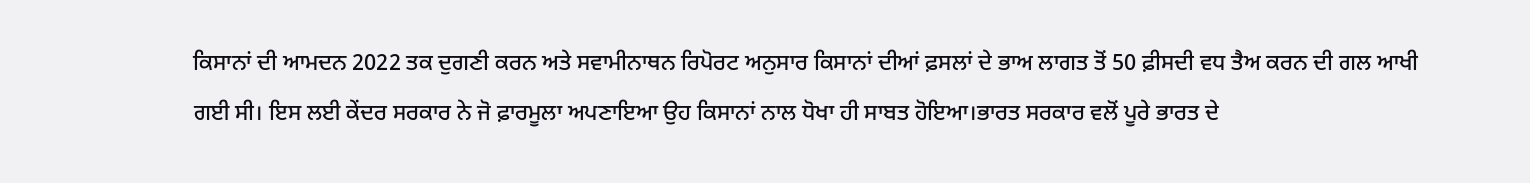ਕਿਸਾਨਾਂ ਦੀ ਆਮਦਨ 2022 ਤਕ ਦੁਗਣੀ ਕਰਨ ਅਤੇ ਸਵਾਮੀਨਾਥਨ ਰਿਪੋਰਟ ਅਨੁਸਾਰ ਕਿਸਾਨਾਂ ਦੀਆਂ ਫ਼ਸਲਾਂ ਦੇ ਭਾਅ ਲਾਗਤ ਤੋਂ 50 ਫ਼ੀਸਦੀ ਵਧ ਤੈਅ ਕਰਨ ਦੀ ਗਲ ਆਖੀ ਗਈ ਸੀ। ਇਸ ਲਈ ਕੇਂਦਰ ਸਰਕਾਰ ਨੇ ਜੋ ਫ਼ਾਰਮੂਲਾ ਅਪਣਾਇਆ ਉਹ ਕਿਸਾਨਾਂ ਨਾਲ ਧੋਖਾ ਹੀ ਸਾਬਤ ਹੋਇਆ।ਭਾਰਤ ਸਰਕਾਰ ਵਲੋਂ ਪੂਰੇ ਭਾਰਤ ਦੇ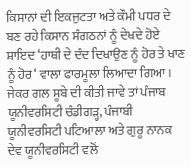ਕਿਸਾਨਾਂ ਦੀ ਇਕਜੁਟਤਾ ਅਤੇ ਕੌਮੀ ਪਧਰ ਦੇ ਬਣ ਰਹੇ ਕਿਸਾਨ ਸੰਗਠਨਾਂ ਨੂੰ ਦੇਖਦੇ ਹੋਏ ਸ਼ਾਇਦ ‘ਹਾਥੀ ਦੇ ਦੰਦ ਦਿਖਾਉਣ ਨੂੰ ਹੋਰ ਤੇ ਖਾਣ ਨੂੰ ਹੋਰ‘ ਵਾਲਾ ਫਾਰਮੂਲਾ ਲਿਆਦਾ ਗਿਆ। ਜੇਕਰ ਗਲ ਸੂਬੇ ਦੀ ਕੀਤੀ ਜਾਵੇ ਤਾਂ ਪੰਜਾਬ ਯੂਨੀਵਰਸਿਟੀ ਚੰਡੀਗੜ੍ਹ, ਪੰਜਾਬੀ ਯੂਨੀਵਰਸਿਟੀ ਪਟਿਆਲਾ ਅਤੇ ਗੁਰੂ ਨਾਨਕ ਦੇਵ ਯੂਨੀਵਰਸਿਟੀ ਵਲੋਂ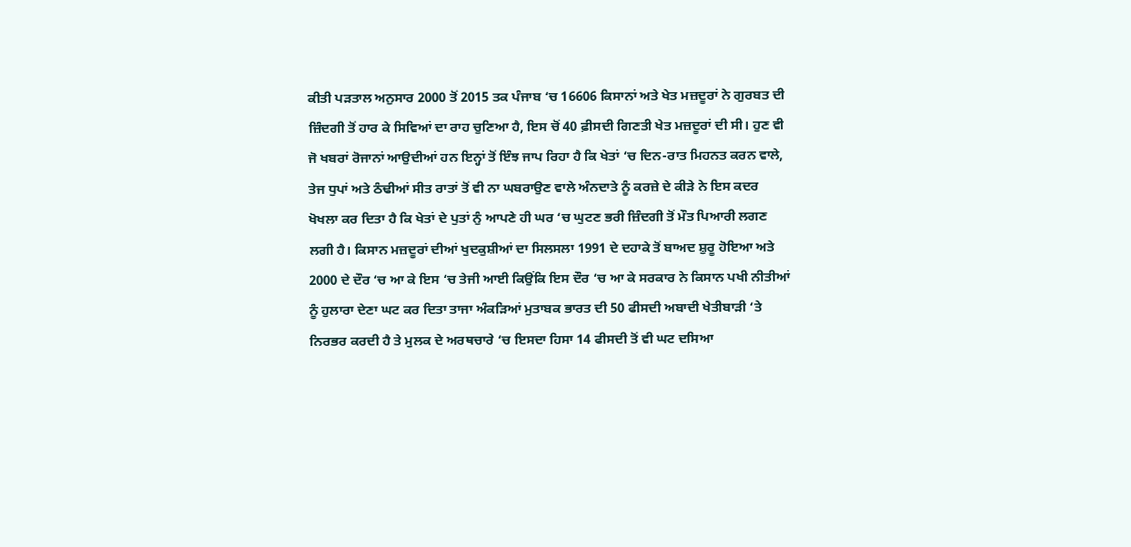ਕੀਤੀ ਪੜਤਾਲ ਅਨੁਸਾਰ 2000 ਤੋਂ 2015 ਤਕ ਪੰਜਾਬ ‘ਚ 16606 ਕਿਸਾਨਾਂ ਅਤੇ ਖੇਤ ਮਜ਼ਦੂਰਾਂ ਨੇ ਗੁਰਬਤ ਦੀ ਜ਼ਿੰਦਗੀ ਤੋਂ ਹਾਰ ਕੇ ਸਿਵਿਆਂ ਦਾ ਰਾਹ ਚੁਣਿਆ ਹੈ, ਇਸ ਚੋਂ 40 ਫ਼ੀਸਦੀ ਗਿਣਤੀ ਖੇਤ ਮਜ਼ਦੂਰਾਂ ਦੀ ਸੀ। ਹੁਣ ਵੀ ਜੋ ਖਬਰਾਂ ਰੋਜਾਨਾਂ ਆਉਦੀਆਂ ਹਨ ਇਨ੍ਹਾਂ ਤੋਂ ਇੰਝ ਜਾਪ ਰਿਹਾ ਹੈ ਕਿ ਖੇਤਾਂ ‘ਚ ਦਿਨ-ਰਾਤ ਮਿਹਨਤ ਕਰਨ ਵਾਲੇ, ਤੇਜ ਧੁਪਾਂ ਅਤੇ ਠੰਢੀਆਂ ਸੀਤ ਰਾਤਾਂ ਤੋਂ ਵੀ ਨਾ ਘਬਰਾਉਣ ਵਾਲੇ ਅੰਨਦਾਤੇ ਨੂੰ ਕਰਜ਼ੇ ਦੇ ਕੀੜੇ ਨੇ ਇਸ ਕਦਰ ਖੋਖਲਾ ਕਰ ਦਿਤਾ ਹੈ ਕਿ ਖੇਤਾਂ ਦੇ ਪੁਤਾਂ ਨੁੰ ਆਪਣੇ ਹੀ ਘਰ ‘ਚ ਘੁਟਣ ਭਰੀ ਜ਼ਿੰਦਗੀ ਤੋਂ ਮੌਤ ਪਿਆਰੀ ਲਗਣ ਲਗੀ ਹੈ। ਕਿਸਾਨ ਮਜ਼ਦੂਰਾਂ ਦੀਆਂ ਖੁਦਕੁਸ਼ੀਆਂ ਦਾ ਸਿਲਸਲਾ 1991 ਦੇ ਦਹਾਕੇ ਤੋਂ ਬਾਅਦ ਸ਼ੁਰੂ ਹੋਇਆ ਅਤੇ 2000 ਦੇ ਦੌਰ ‘ਚ ਆ ਕੇ ਇਸ ‘ਚ ਤੇਜੀ ਆਈ ਕਿਉਂਕਿ ਇਸ ਦੌਰ ‘ਚ ਆ ਕੇ ਸਰਕਾਰ ਨੇ ਕਿਸਾਨ ਪਖੀ ਨੀਤੀਆਂ ਨੂੰ ਹੁਲਾਰਾ ਦੇਣਾ ਘਟ ਕਰ ਦਿਤਾ ਤਾਜਾ ਅੰਕੜਿਆਂ ਮੁਤਾਬਕ ਭਾਰਤ ਦੀ 50 ਫੀਸਦੀ ਅਬਾਦੀ ਖੇਤੀਬਾੜੀ ‘ਤੇ ਨਿਰਭਰ ਕਰਦੀ ਹੈ ਤੇ ਮੁਲਕ ਦੇ ਅਰਥਚਾਰੇ ‘ਚ ਇਸਦਾ ਹਿਸਾ 14 ਫੀਸਦੀ ਤੋਂ ਵੀ ਘਟ ਦਸਿਆ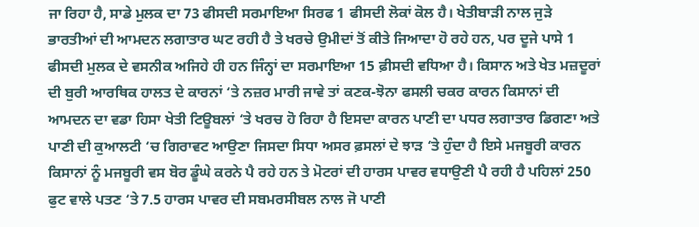ਜਾ ਰਿਹਾ ਹੈ, ਸਾਡੇ ਮੁਲਕ ਦਾ 73 ਫੀਸਦੀ ਸਰਮਾਇਆ ਸਿਰਫ 1 ਫੀਸਦੀ ਲੋਕਾਂ ਕੋਲ ਹੈ। ਖੇਤੀਬਾੜੀ ਨਾਲ ਜੁੜੇ ਭਾਰਤੀਆਂ ਦੀ ਆਮਦਨ ਲਗਾਤਾਰ ਘਟ ਰਹੀ ਹੈ ਤੇ ਖਰਚੇ ਉਮੀਦਾਂ ਤੋਂ ਕੀਤੇ ਜਿਆਦਾ ਹੋ ਰਹੇ ਹਨ, ਪਰ ਦੂਜੇ ਪਾਸੇ 1 ਫੀਸਦੀ ਮੁਲਕ ਦੇ ਵਸਨੀਕ ਅਜਿਹੇ ਹੀ ਹਨ ਜਿੰਨ੍ਹਾਂ ਦਾ ਸਰਮਾਇਆ 15 ਫ਼ੀਸਦੀ ਵਧਿਆ ਹੈ। ਕਿਸਾਨ ਅਤੇ ਖੇਤ ਮਜ਼ਦੂਰਾਂ ਦੀ ਬੁਰੀ ਆਰਥਿਕ ਹਾਲਤ ਦੇ ਕਾਰਨਾਂ ‘ਤੇ ਨਜ਼ਰ ਮਾਰੀ ਜਾਵੇ ਤਾਂ ਕਣਕ-ਝੋਨਾ ਫਸਲੀ ਚਕਰ ਕਾਰਨ ਕਿਸਾਨਾਂ ਦੀ ਆਮਦਨ ਦਾ ਵਡਾ ਹਿਸਾ ਖੇਤੀ ਟਿਊਬਲਾਂ ‘ਤੇ ਖਰਚ ਹੋ ਰਿਹਾ ਹੈ ਇਸਦਾ ਕਾਰਨ ਪਾਣੀ ਦਾ ਪਧਰ ਲਗਾਤਾਰ ਡਿਗਣਾ ਅਤੇ ਪਾਣੀ ਦੀ ਕੁਆਲਟੀ ‘ਚ ਗਿਰਾਵਟ ਆਉਣਾ ਜਿਸਦਾ ਸਿਧਾ ਅਸਰ ਫ਼ਸਲਾਂ ਦੇ ਝਾੜ ‘ਤੇ ਹੁੰਦਾ ਹੈ ਇਸੇ ਮਜਬੂਰੀ ਕਾਰਨ ਕਿਸਾਨਾਂ ਨੂੰ ਮਜਬੂਰੀ ਵਸ ਬੋਰ ਡੂੰਘੇ ਕਰਨੇ ਪੈ ਰਹੇ ਹਨ ਤੇ ਮੋਟਰਾਂ ਦੀ ਹਾਰਸ ਪਾਵਰ ਵਧਾਉਣੀ ਪੈ ਰਹੀ ਹੈ ਪਹਿਲਾਂ 250 ਫੁਟ ਵਾਲੇ ਪਤਣ ‘ਤੇ 7.5 ਹਾਰਸ ਪਾਵਰ ਦੀ ਸਬਮਰਸੀਬਲ ਨਾਲ ਜੋ ਪਾਣੀ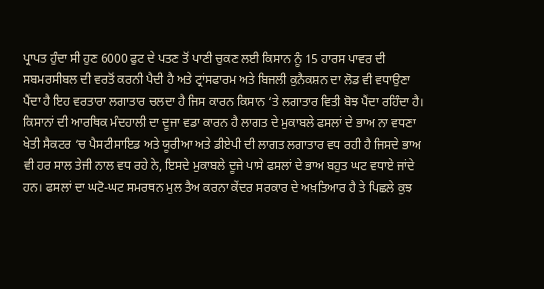ਪ੍ਰਾਪਤ ਹੁੰਦਾ ਸੀ ਹੁਣ 6000 ਫੁਟ ਦੇ ਪਤਣ ਤੋਂ ਪਾਣੀ ਚੁਕਣ ਲਈ ਕਿਸਾਨ ਨੂੰ 15 ਹਾਰਸ ਪਾਵਰ ਦੀ ਸਬਮਰਸੀਬਲ ਦੀ ਵਰਤੋਂ ਕਰਨੀ ਪੈਦੀ ਹੈ ਅਤੇ ਟ੍ਰਾਂਸਫਾਰਮ ਅਤੇ ਬਿਜਲੀ ਕੁਨੈਕਸ਼ਨ ਦਾ ਲੋਡ ਵੀ ਵਧਾਉਣਾ ਪੈਂਦਾ ਹੈ ਇਹ ਵਰਤਾਰਾ ਲਗਾਤਾਰ ਚਲਦਾ ਹੈ ਜਿਸ ਕਾਰਨ ਕਿਸਾਨ ‘ਤੇ ਲਗਾਤਾਰ ਵਿਤੀ ਬੋਝ ਪੈਂਦਾ ਰਹਿੰਦਾ ਹੈ। ਕਿਸਾਨਾਂ ਦੀ ਆਰਥਿਕ ਮੰਦਹਾਲੀ ਦਾ ਦੂਜਾ ਵਡਾ ਕਾਰਨ ਹੈ ਲਾਗਤ ਦੇ ਮੁਕਾਬਲੇ ਫਸਲਾਂ ਦੇ ਭਾਅ ਨਾ ਵਧਣਾ ਖੇਤੀ ਸੈਕਟਰ ‘ਚ ਪੈਸਟੀਸਾਇਡ ਅਤੇ ਯੂਰੀਆ ਅਤੇ ਡੀਏਪੀ ਦੀ ਲਾਗਤ ਲਗਾਤਾਰ ਵਧ ਰਹੀ ਹੈ ਜਿਸਦੇ ਭਾਅ ਵੀ ਹਰ ਸਾਲ ਤੇਜੀ ਨਾਲ ਵਧ ਰਹੇ ਨੇ, ਇਸਦੇ ਮੁਕਾਬਲੇ ਦੂਜੇ ਪਾਸੇ ਫਸਲਾਂ ਦੇ ਭਾਅ ਬਹੁਤ ਘਟ ਵਧਾਏ ਜਾਂਦੇ ਹਨ। ਫਸਲਾਂ ਦਾ ਘਟੋ-ਘਟ ਸਮਰਥਨ ਮੁਲ ਤੈਅ ਕਰਨਾ ਕੇਂਦਰ ਸਰਕਾਰ ਦੇ ਅਖ਼ਤਿਆਰ ਹੈ ਤੇ ਪਿਛਲੇ ਕੁਝ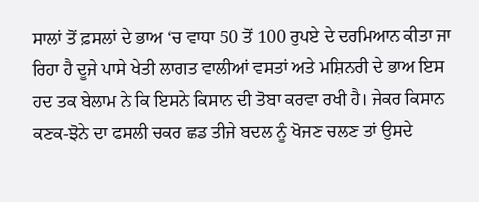ਸਾਲਾਂ ਤੋਂ ਫ਼ਸਲਾਂ ਦੇ ਭਾਅ ‘ਚ ਵਾਧਾ 50 ਤੋਂ 100 ਰੁਪਏ ਦੇ ਦਰਮਿਆਨ ਕੀਤਾ ਜਾ ਰਿਹਾ ਹੈ ਦੂਜੇ ਪਾਸੇ ਖੇਤੀ ਲਾਗਤ ਵਾਲੀਆਂ ਵਸਤਾਂ ਅਤੇ ਮਸ਼ਿਨਰੀ ਦੇ ਭਾਅ ਇਸ ਹਦ ਤਕ ਬੇਲਾਮ ਨੇ ਕਿ ਇਸਨੇ ਕਿਸਾਨ ਦੀ ਤੋਬਾ ਕਰਵਾ ਰਖੀ ਹੈ। ਜੇਕਰ ਕਿਸਾਨ ਕਣਕ-ਝੋਨੇ ਦਾ ਫਸਲੀ ਚਕਰ ਛਡ ਤੀਜੇ ਬਦਲ ਨੂੰ ਖੋਜਣ ਚਲਣ ਤਾਂ ਉਸਦੇ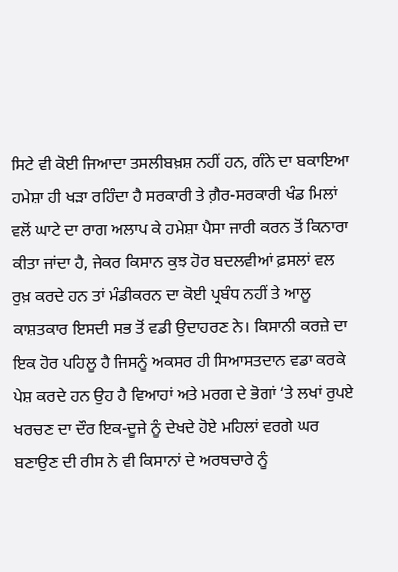ਸਿਟੇ ਵੀ ਕੋਈ ਜਿਆਦਾ ਤਸਲੀਬਖ਼ਸ਼ ਨਹੀਂ ਹਨ, ਗੰਨੇ ਦਾ ਬਕਾਇਆ ਹਮੇਸ਼ਾ ਹੀ ਖੜਾ ਰਹਿੰਦਾ ਹੈ ਸਰਕਾਰੀ ਤੇ ਗ਼ੈਰ-ਸਰਕਾਰੀ ਖੰਡ ਮਿਲਾਂ ਵਲੋਂ ਘਾਟੇ ਦਾ ਰਾਗ ਅਲਾਪ ਕੇ ਹਮੇਸ਼ਾ ਪੈਸਾ ਜਾਰੀ ਕਰਨ ਤੋਂ ਕਿਨਾਰਾ ਕੀਤਾ ਜਾਂਦਾ ਹੈ, ਜੇਕਰ ਕਿਸਾਨ ਕੁਝ ਹੋਰ ਬਦਲਵੀਆਂ ਫ਼ਸਲਾਂ ਵਲ ਰੁਖ਼ ਕਰਦੇ ਹਨ ਤਾਂ ਮੰਡੀਕਰਨ ਦਾ ਕੋਈ ਪ੍ਰਬੰਧ ਨਹੀਂ ਤੇ ਆਲੂ ਕਾਸ਼ਤਕਾਰ ਇਸਦੀ ਸਭ ਤੋਂ ਵਡੀ ਉਦਾਹਰਣ ਨੇ। ਕਿਸਾਨੀ ਕਰਜ਼ੇ ਦਾ ਇਕ ਹੋਰ ਪਹਿਲੂ ਹੈ ਜਿਸਨੂੰ ਅਕਸਰ ਹੀ ਸਿਆਸਤਦਾਨ ਵਡਾ ਕਰਕੇ ਪੇਸ਼ ਕਰਦੇ ਹਨ ਉਹ ਹੈ ਵਿਆਹਾਂ ਅਤੇ ਮਰਗ ਦੇ ਭੋਗਾਂ ‘ਤੇ ਲਖਾਂ ਰੁਪਏ ਖਰਚਣ ਦਾ ਦੌਰ ਇਕ-ਦੂਜੇ ਨੂੰ ਦੇਖਦੇ ਹੋਏ ਮਹਿਲਾਂ ਵਰਗੇ ਘਰ ਬਣਾਉਣ ਦੀ ਰੀਸ ਨੇ ਵੀ ਕਿਸਾਨਾਂ ਦੇ ਅਰਥਚਾਰੇ ਨੂੰ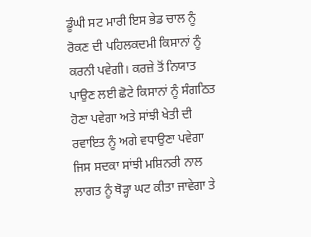ਡੂੰਘੀ ਸਟ ਮਾਰੀ ਇਸ ਭੇਡ ਚਾਲ ਨੂੰ ਰੋਕਣ ਦੀ ਪਹਿਲਕਦਮੀ ਕਿਸਾਨਾਂ ਨੂੰ ਕਰਨੀ ਪਵੇਗੀ। ਕਰਜ਼ੇ ਤੋਂ ਨਿਯਾਤ ਪਾਉਣ ਲਈ ਛੋਟੇ ਕਿਸਾਨਾਂ ਨੂੰ ਸੰਗਠਿਤ ਹੋਣਾ ਪਵੇਗਾ ਅਤੇ ਸਾਂਝੀ ਖੇਤੀ ਦੀ ਰਵਾਇਤ ਨੂੰ ਅਗੇ ਵਧਾਉਣਾ ਪਵੇਗਾ ਜਿਸ ਸਦਕਾ ਸਾਂਝੀ ਮਸ਼ਿਨਰੀ ਨਾਲ ਲਾਗਤ ਨੂੰ ਥੋੜ੍ਹਾ ਘਟ ਕੀਤਾ ਜਾਵੇਗਾ ਤੇ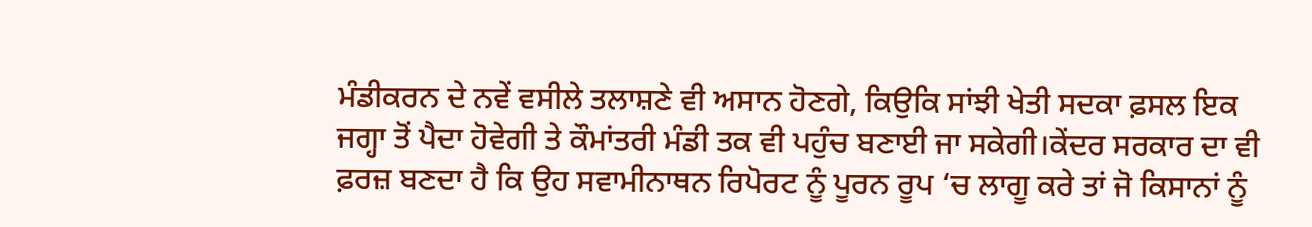ਮੰਡੀਕਰਨ ਦੇ ਨਵੇਂ ਵਸੀਲੇ ਤਲਾਸ਼ਣੇ ਵੀ ਅਸਾਨ ਹੋਣਗੇ, ਕਿਉਕਿ ਸਾਂਝੀ ਖੇਤੀ ਸਦਕਾ ਫ਼ਸਲ ਇਕ ਜਗ੍ਹਾ ਤੋਂ ਪੈਦਾ ਹੋਵੇਗੀ ਤੇ ਕੌਮਾਂਤਰੀ ਮੰਡੀ ਤਕ ਵੀ ਪਹੁੰਚ ਬਣਾਈ ਜਾ ਸਕੇਗੀ।ਕੇਂਦਰ ਸਰਕਾਰ ਦਾ ਵੀ ਫ਼ਰਜ਼ ਬਣਦਾ ਹੈ ਕਿ ਉਹ ਸਵਾਮੀਨਾਥਨ ਰਿਪੋਰਟ ਨੂੰ ਪੂਰਨ ਰੂਪ ‘ਚ ਲਾਗੂ ਕਰੇ ਤਾਂ ਜੋ ਕਿਸਾਨਾਂ ਨੂੰ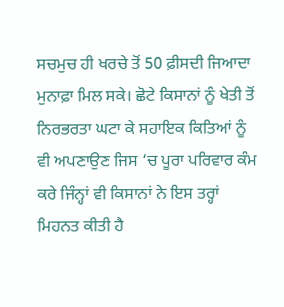ਸਚਮੁਚ ਹੀ ਖਰਚੇ ਤੋਂ 50 ਫ਼ੀਸਦੀ ਜਿਆਦਾ ਮੁਨਾਫ਼ਾ ਮਿਲ ਸਕੇ। ਛੋਟੇ ਕਿਸਾਨਾਂ ਨੂੰ ਖੇਤੀ ਤੋਂ ਨਿਰਭਰਤਾ ਘਟਾ ਕੇ ਸਹਾਇਕ ਕਿਤਿਆਂ ਨੂੰ ਵੀ ਅਪਣਾਉਣ ਜਿਸ ‘ਚ ਪੂਰਾ ਪਰਿਵਾਰ ਕੰਮ ਕਰੇ ਜਿੰਨ੍ਹਾਂ ਵੀ ਕਿਸਾਨਾਂ ਨੇ ਇਸ ਤਰ੍ਹਾਂ ਮਿਹਨਤ ਕੀਤੀ ਹੈ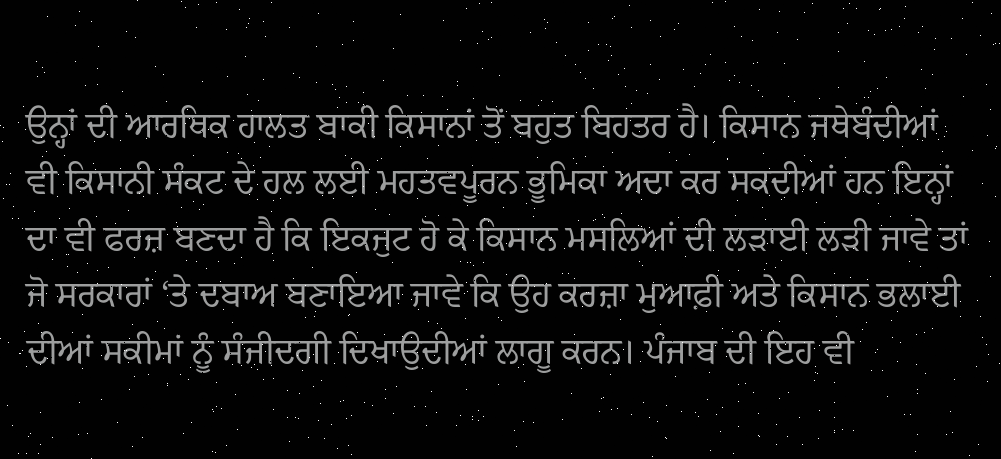ਉਨ੍ਹਾਂ ਦੀ ਆਰਥਿਕ ਹਾਲਤ ਬਾਕੀ ਕਿਸਾਨਾਂ ਤੋਂ ਬਹੁਤ ਬਿਹਤਰ ਹੈ। ਕਿਸਾਨ ਜਥੇਬੰਦੀਆਂ ਵੀ ਕਿਸਾਨੀ ਸੰਕਟ ਦੇ ਹਲ ਲਈ ਮਹਤਵਪੂਰਨ ਭੂਮਿਕਾ ਅਦਾ ਕਰ ਸਕਦੀਆਂ ਹਨ ਇਨ੍ਹਾਂ ਦਾ ਵੀ ਫਰਜ਼ ਬਣਦਾ ਹੈ ਕਿ ਇਕਜੁਟ ਹੋ ਕੇ ਕਿਸਾਨ ਮਸਲਿਆਂ ਦੀ ਲੜਾਈ ਲੜੀ ਜਾਵੇ ਤਾਂ ਜੋ ਸਰਕਾਰਾਂ ‘ਤੇ ਦਬਾਅ ਬਣਾਇਆ ਜਾਵੇ ਕਿ ਉਹ ਕਰਜ਼ਾ ਮੁਆਫ਼ੀ ਅਤੇ ਕਿਸਾਨ ਭਲਾਈ ਦੀਆਂ ਸਕੀਮਾਂ ਨੂੰ ਸੰਜੀਦਗੀ ਦਿਖਾਉਦੀਆਂ ਲਾਗੂ ਕਰਨ। ਪੰਜਾਬ ਦੀ ਇਹ ਵੀ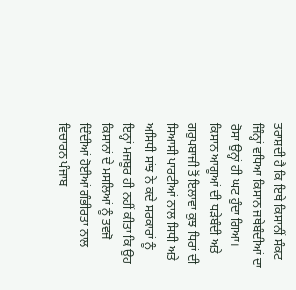ਤਰਾਸ਼ਦੀ ਹੈ ਕਿ ਇਥੇ ਕਿਸਾਨੀਂ ਸੰਕਟ ਜਿੰਨ੍ਹਾਂ ਵਧਿਆ ਕਿਸਾਨ ਜਥੇਬੰਦੀਆਂ ਦਾ ਰੋਸਾ ਉਨ੍ਹਾਂ ਹੀ ਘਟ ਹੁੰਦਾ ਗਿਆ। ਕਿਸਾਨ ਆਗੂਆਂ ਦੀ ਧੜੇਬੰਦੀ ਅਤੇ ਗਰੁਪਬਾਜੀ ਤੋਂ ਇਲਾਵਾ ਕੁਝ ਧਿਰਾਂ ਦੀ ਸਿਆਸੀ ਪਾਰਟੀਆਂ ਨਾਲ ਸਿਧੀ ਅਤੇ ਅਸਿਧੀ ਸਾਂਝ ਨੇ ਕਦੇ ਸਰਕਾਰਾਂ ਨੂੰ ਇਨ੍ਹਾਂ ਮਜਬੂਰ ਹੀ ਨਹੀਂ ਕੀਤਾ ਕਿ ਉਹ ਕਿਸਾਨਾਂ ਦੇ ਮਸਲਿਆਂ ਨੂੰ ਤਵਜੋ ਦਿੰਦੀਆਂ ਹੋਈਆਂ ਗੰਭੀਰਤਾ ਨਾਲ ਵਿਚਾਰਨ ਪੰਜਾਬ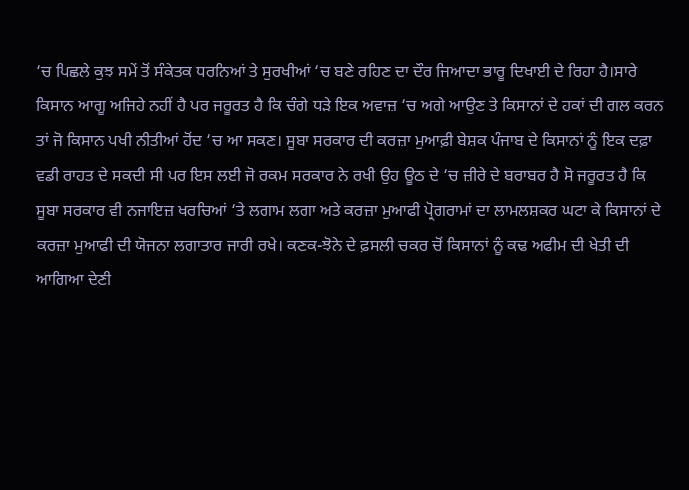‘ਚ ਪਿਛਲੇ ਕੁਝ ਸਮੇਂ ਤੋਂ ਸੰਕੇਤਕ ਧਰਨਿਆਂ ਤੇ ਸੁਰਖੀਆਂ ‘ਚ ਬਣੇ ਰਹਿਣ ਦਾ ਦੌਰ ਜਿਆਦਾ ਭਾਰੂ ਦਿਖਾਈ ਦੇ ਰਿਹਾ ਹੈ।ਸਾਰੇ ਕਿਸਾਨ ਆਗੂ ਅਜਿਹੇ ਨਹੀਂ ਹੈ ਪਰ ਜਰੂਰਤ ਹੈ ਕਿ ਚੰਗੇ ਧੜੇ ਇਕ ਅਵਾਜ਼ ‘ਚ ਅਗੇ ਆਉਣ ਤੇ ਕਿਸਾਨਾਂ ਦੇ ਹਕਾਂ ਦੀ ਗਲ ਕਰਨ ਤਾਂ ਜੋ ਕਿਸਾਨ ਪਖੀ ਨੀਤੀਆਂ ਹੋਂਦ ‘ਚ ਆ ਸਕਣ। ਸੂਬਾ ਸਰਕਾਰ ਦੀ ਕਰਜ਼ਾ ਮੁਆਫ਼ੀ ਬੇਸ਼ਕ ਪੰਜਾਬ ਦੇ ਕਿਸਾਨਾਂ ਨੂੰ ਇਕ ਦਫ਼ਾ ਵਡੀ ਰਾਹਤ ਦੇ ਸਕਦੀ ਸੀ ਪਰ ਇਸ ਲਈ ਜੋ ਰਕਮ ਸਰਕਾਰ ਨੇ ਰਖੀ ਉਹ ਊਠ ਦੇ ‘ਚ ਜ਼ੀਰੇ ਦੇ ਬਰਾਬਰ ਹੈ ਸੋ ਜਰੂਰਤ ਹੈ ਕਿ ਸੂਬਾ ਸਰਕਾਰ ਵੀ ਨਜਾਇਜ਼ ਖਰਚਿਆਂ ‘ਤੇ ਲਗਾਮ ਲਗਾ ਅਤੇ ਕਰਜ਼ਾ ਮੁਆਫੀ ਪ੍ਰੋਗਰਾਮਾਂ ਦਾ ਲਾਮਲਸ਼ਕਰ ਘਟਾ ਕੇ ਕਿਸਾਨਾਂ ਦੇ ਕਰਜ਼ਾ ਮੁਆਫੀ ਦੀ ਯੋਜਨਾ ਲਗਾਤਾਰ ਜਾਰੀ ਰਖੇ। ਕਣਕ-ਝੋਨੇ ਦੇ ਫ਼ਸਲੀ ਚਕਰ ਚੋਂ ਕਿਸਾਨਾਂ ਨੂੰ ਕਢ ਅਫੀਮ ਦੀ ਖੇਤੀ ਦੀ ਆਗਿਆ ਦੇਣੀ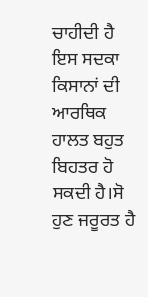ਚਾਹੀਦੀ ਹੈ ਇਸ ਸਦਕਾ ਕਿਸਾਨਾਂ ਦੀ ਆਰਥਿਕ ਹਾਲਤ ਬਹੁਤ ਬਿਹਤਰ ਹੋ ਸਕਦੀ ਹੈ।ਸੋ ਹੁਣ ਜਰੂਰਤ ਹੈ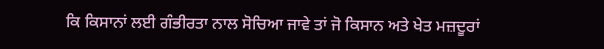ਕਿ ਕਿਸਾਨਾਂ ਲਈ ਗੰਭੀਰਤਾ ਨਾਲ ਸੋਚਿਆ ਜਾਵੇ ਤਾਂ ਜੋ ਕਿਸਾਨ ਅਤੇ ਖੇਤ ਮਜ਼ਦੂਰਾਂ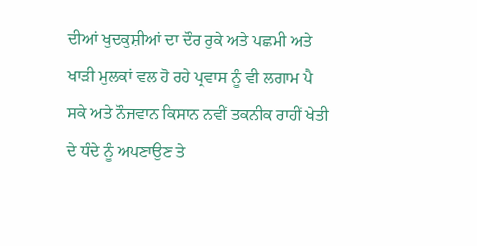ਦੀਆਂ ਖੁਦਕੁਸ਼ੀਆਂ ਦਾ ਦੌਰ ਰੁਕੇ ਅਤੇ ਪਛਮੀ ਅਤੇ ਖਾੜੀ ਮੁਲਕਾਂ ਵਲ ਹੋ ਰਹੇ ਪ੍ਰਵਾਸ ਨੂੰ ਵੀ ਲਗਾਮ ਪੈ ਸਕੇ ਅਤੇ ਨੌਜਵਾਨ ਕਿਸਾਨ ਨਵੀਂ ਤਕਨੀਕ ਰਾਹੀਂ ਖੇਤੀ ਦੇ ਧੰਦੇ ਨੂੰ ਅਪਣਾਉਣ ਤੇ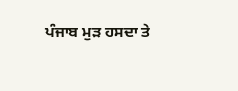ਪੰਜਾਬ ਮੁੜ ਹਸਦਾ ਤੇ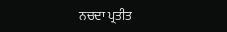ਨਚਦਾ ਪ੍ਰਤੀਤ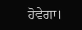ਹੋਵੇਗਾ।